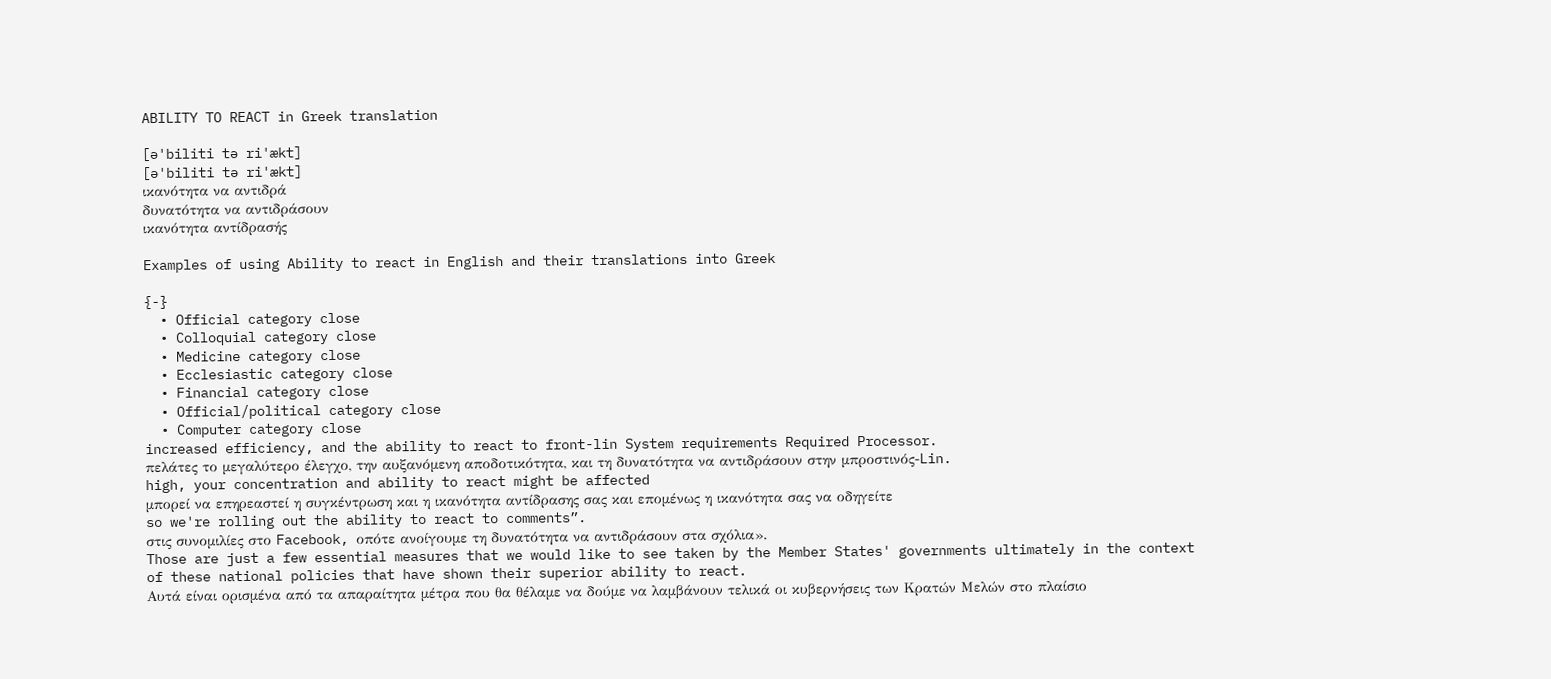ABILITY TO REACT in Greek translation

[ə'biliti tə ri'ækt]
[ə'biliti tə ri'ækt]
ικανότητα να αντιδρά
δυνατότητα να αντιδράσουν
ικανότητα αντίδρασής

Examples of using Ability to react in English and their translations into Greek

{-}
  • Official category close
  • Colloquial category close
  • Medicine category close
  • Ecclesiastic category close
  • Financial category close
  • Official/political category close
  • Computer category close
increased efficiency, and the ability to react to front-lin System requirements Required Processor.
πελάτες το μεγαλύτερο έλεγχο, την αυξανόμενη αποδοτικότητα, και τη δυνατότητα να αντιδράσουν στην μπροστινός-Lin.
high, your concentration and ability to react might be affected
μπορεί να επηρεαστεί η συγκέντρωση και η ικανότητα αντίδρασης σας και επομένως η ικανότητα σας να οδηγείτε
so we're rolling out the ability to react to comments”.
στις συνομιλίες στο Facebook, οπότε ανοίγουμε τη δυνατότητα να αντιδράσουν στα σχόλια».
Those are just a few essential measures that we would like to see taken by the Member States' governments ultimately in the context of these national policies that have shown their superior ability to react.
Αυτά είναι ορισμένα από τα απαραίτητα μέτρα που θα θέλαμε να δούμε να λαμβάνουν τελικά οι κυβερνήσεις των Κρατών Μελών στο πλαίσιο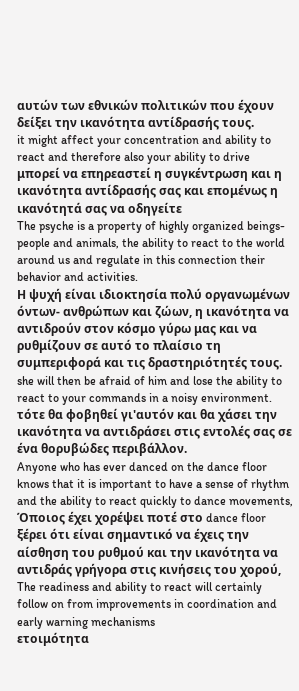αυτών των εθνικών πολιτικών που έχουν δείξει την ικανότητα αντίδρασής τους.
it might affect your concentration and ability to react and therefore also your ability to drive
μπορεί να επηρεαστεί η συγκέντρωση και η ικανότητα αντίδρασής σας και επομένως η ικανότητά σας να οδηγείτε
The psyche is a property of highly organized beings- people and animals, the ability to react to the world around us and regulate in this connection their behavior and activities.
Η ψυχή είναι ιδιοκτησία πολύ οργανωμένων όντων- ανθρώπων και ζώων, η ικανότητα να αντιδρούν στον κόσμο γύρω μας και να ρυθμίζουν σε αυτό το πλαίσιο τη συμπεριφορά και τις δραστηριότητές τους.
she will then be afraid of him and lose the ability to react to your commands in a noisy environment.
τότε θα φοβηθεί γι'αυτόν και θα χάσει την ικανότητα να αντιδράσει στις εντολές σας σε ένα θορυβώδες περιβάλλον.
Anyone who has ever danced on the dance floor knows that it is important to have a sense of rhythm and the ability to react quickly to dance movements,
Όποιος έχει χορέψει ποτέ στο dance floor ξέρει ότι είναι σημαντικό να έχεις την αίσθηση του ρυθμού και την ικανότητα να αντιδράς γρήγορα στις κινήσεις του χορού,
The readiness and ability to react will certainly follow on from improvements in coordination and early warning mechanisms
ετοιμότητα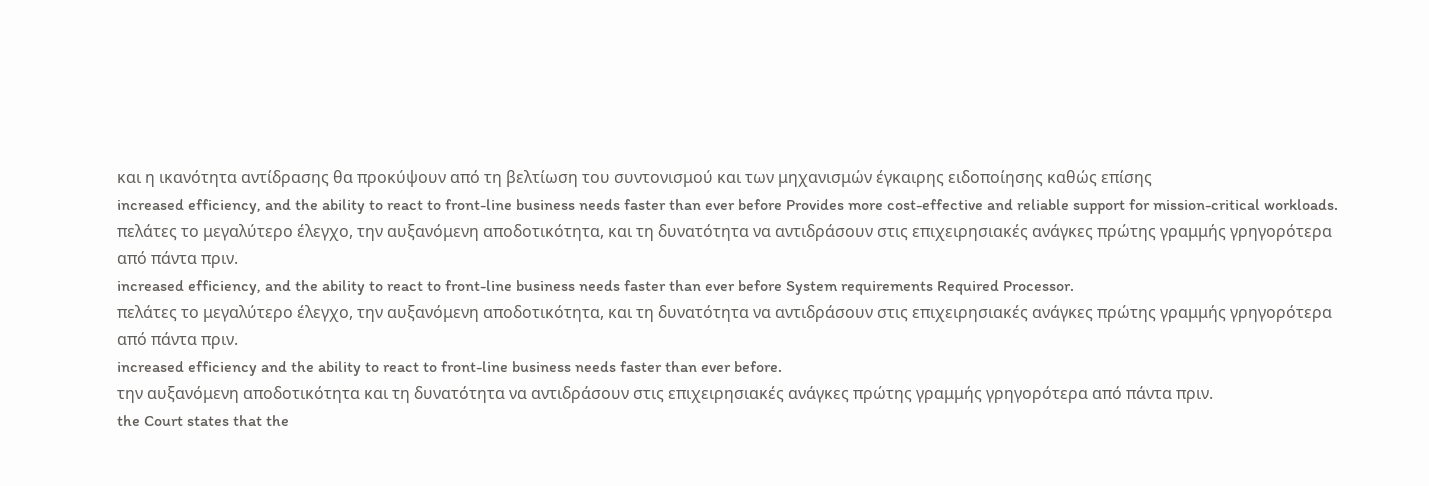και η ικανότητα αντίδρασης θα προκύψουν από τη βελτίωση του συντονισμού και των μηχανισμών έγκαιρης ειδοποίησης καθώς επίσης
increased efficiency, and the ability to react to front-line business needs faster than ever before Provides more cost-effective and reliable support for mission-critical workloads.
πελάτες το μεγαλύτερο έλεγχο, την αυξανόμενη αποδοτικότητα, και τη δυνατότητα να αντιδράσουν στις επιχειρησιακές ανάγκες πρώτης γραμμής γρηγορότερα από πάντα πριν.
increased efficiency, and the ability to react to front-line business needs faster than ever before System requirements Required Processor.
πελάτες το μεγαλύτερο έλεγχο, την αυξανόμενη αποδοτικότητα, και τη δυνατότητα να αντιδράσουν στις επιχειρησιακές ανάγκες πρώτης γραμμής γρηγορότερα από πάντα πριν.
increased efficiency and the ability to react to front-line business needs faster than ever before.
την αυξανόμενη αποδοτικότητα και τη δυνατότητα να αντιδράσουν στις επιχειρησιακές ανάγκες πρώτης γραμμής γρηγορότερα από πάντα πριν.
the Court states that the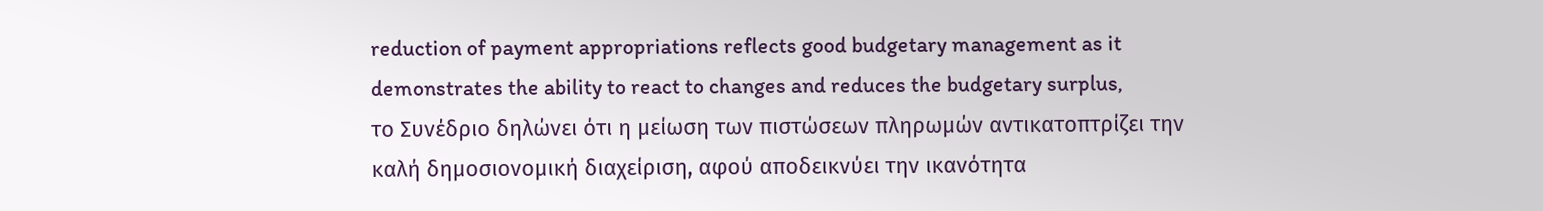reduction of payment appropriations reflects good budgetary management as it demonstrates the ability to react to changes and reduces the budgetary surplus,
το Συνέδριο δηλώνει ότι η μείωση των πιστώσεων πληρωμών αντικατοπτρίζει την καλή δημοσιονομική διαχείριση, αφού αποδεικνύει την ικανότητα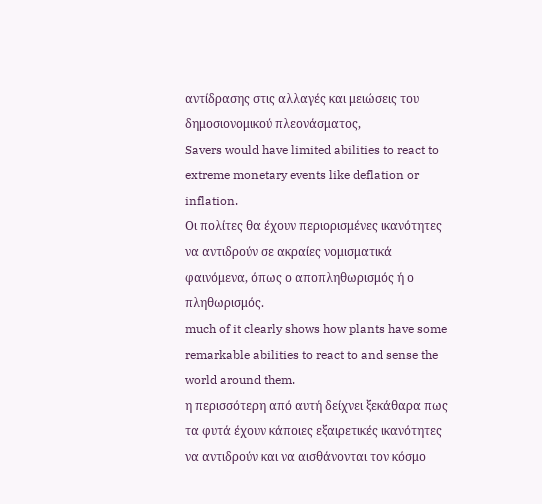αντίδρασης στις αλλαγές και μειώσεις του δημοσιονομικού πλεονάσματος,
Savers would have limited abilities to react to extreme monetary events like deflation or inflation.
Οι πολίτες θα έχουν περιορισμένες ικανότητες να αντιδρούν σε ακραίες νομισματικά φαινόμενα, όπως ο αποπληθωρισμός ή ο πληθωρισμός.
much of it clearly shows how plants have some remarkable abilities to react to and sense the world around them.
η περισσότερη από αυτή δείχνει ξεκάθαρα πως τα φυτά έχουν κάποιες εξαιρετικές ικανότητες να αντιδρούν και να αισθάνονται τον κόσμο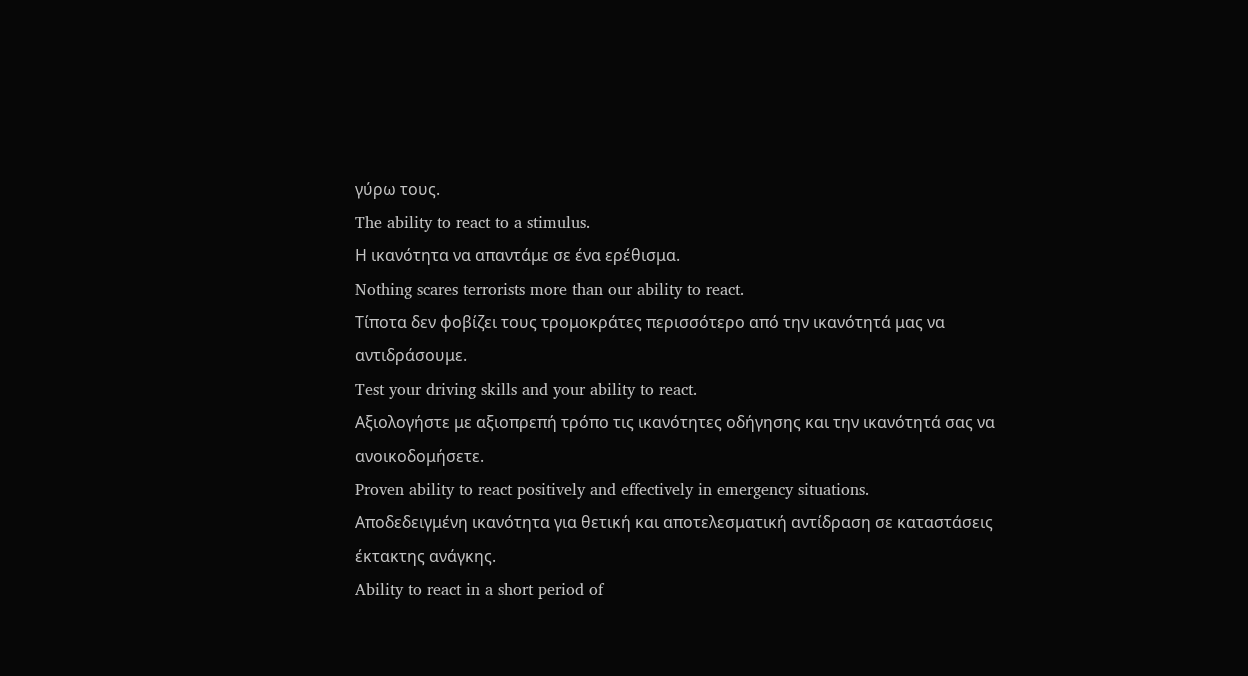γύρω τους.
The ability to react to a stimulus.
Η ικανότητα να απαντάμε σε ένα ερέθισμα.
Nothing scares terrorists more than our ability to react.
Τίποτα δεν φοβίζει τους τρομοκράτες περισσότερο από την ικανότητά μας να αντιδράσουμε.
Test your driving skills and your ability to react.
Αξιολογήστε με αξιοπρεπή τρόπο τις ικανότητες οδήγησης και την ικανότητά σας να ανοικοδομήσετε.
Proven ability to react positively and effectively in emergency situations.
Αποδεδειγμένη ικανότητα για θετική και αποτελεσματική αντίδραση σε καταστάσεις έκτακτης ανάγκης.
Ability to react in a short period of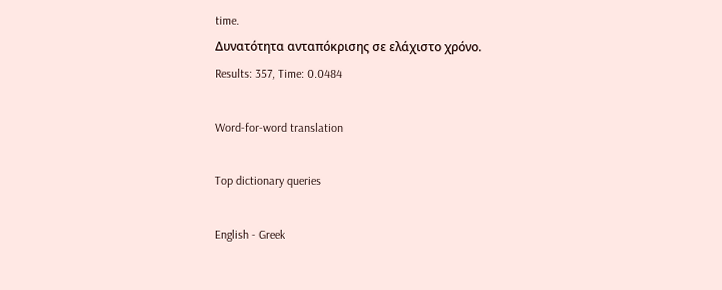time.
Δυνατότητα ανταπόκρισης σε ελάχιστο χρόνο.
Results: 357, Time: 0.0484

Word-for-word translation

Top dictionary queries

English - Greek